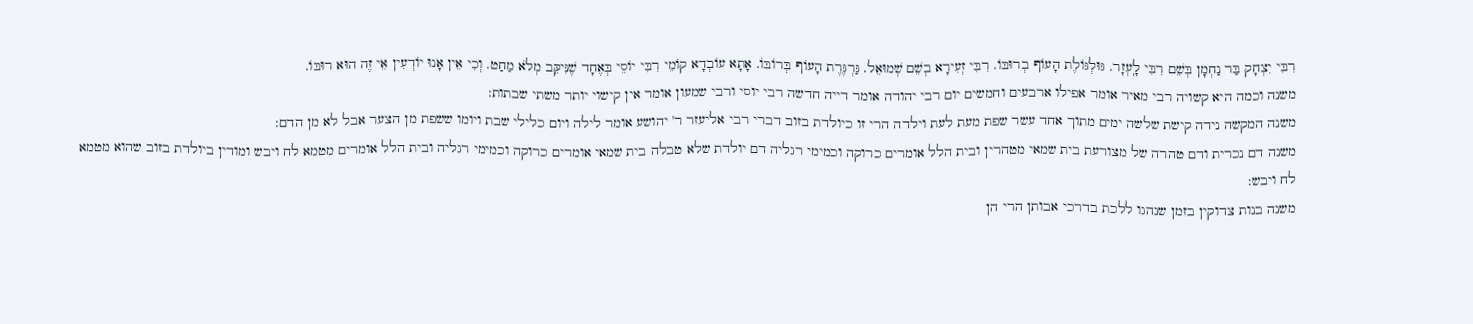רִבִּי יִצְחָק בַּר נַחְמָן בְּשֵׁם רִבִּי לָֽעְזָר. גּוּלְגּוֹלֶת הָעוֹף בְרוּבּוֹ. רִבִּי זְעִירָא בְשֵׁם שְׁמוּאֵל. גַּרְגֶּרֶת הָעוֹף בְּרוֹבּוֹ. אָתָא עוֹבְדָא קוֹמֵי רִבִּי יוֹסֵי בְּאֶחָד שֶׁנִּיקֵּב מְלֹא מַחַט. וְכִי אֵין אָנוּ יוֹדְעִין אֵי זֶה הוּא רוּבּוֹ.
משנה וכמה היא קשויה רבי מאיר אומר אפילו ארבעים וחמשים יום רבי יהודה אומר דייה חדשה רבי יוסי ורבי שמעון אומר אין קישוי יותר משתי שבתות:
משנה המקשה נידה קישת שלשה ימים מתוך אחד עשר שפת מעת לעת וילדה הרי זו כיולדת בזוב דברי רבי אליעזר ר' יהושע אומר לילה ויום כלילי שבת ויומו ששפת מן הצער אבל לא מן הדם:
משנה דם נכרית ודם טהרה של מצורעת בית שמאי מטהרין ובית הלל אומרים כרוקה וכמימי רגליה דם יולדת שלא טבלה בית שמאי אומרים כרוקה וכמימי רגליה ובית הלל אומרים מטמא לח ויבש ומודין ביולדת בזוב שהוא מטמא לח ויבש:
משנה בנות צדוקין בזמן שנהגו ללכת בדרכי אבותן הרי הן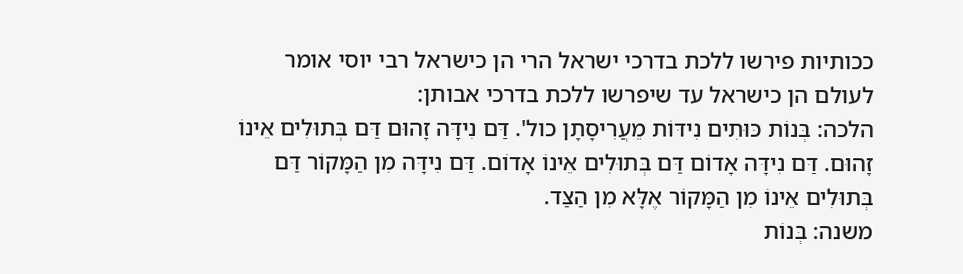ככותיות פירשו ללכת בדרכי ישראל הרי הן כישראל רבי יוסי אומר לעולם הן כישראל עד שיפרשו ללכת בדרכי אבותן:
הלכה: בְּנוֹת כּוּתִים נִידּוֹת מֵעֲרִיסָתָן כול'. דַּם נִידָּה זָהוּם דַּם בְּתוּלִים אֵינוֹ זָהוּם. דַּם נִידָּה אָדוֹם דַּם בְּתוּלִים אֵינוֹ אָדוֹם. דַּם נִידָּה מִן הַמָּקוֹר דַּם בְּתוּלִים אֵינוֹ מִן הַמָּקוֹר אֶלָּא מִן הַצַּד.
משנה: בְּנוֹת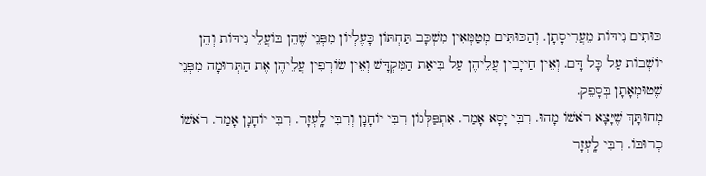כּוּתִים נִידּוֹת מֵעֲרִיסָתָן. וְהַכּוּתִּים מְטַמְּאִין מִשְׁכָּב תַּחְתּוֹן כָּעֶלְיוֹן מִפְּנֵי שֶׁהֵן בּוֹעֲלֵי נִידּוֹת וְהֵן יוֹשְׁבוֹת עַל כָּל דָּם. וְאֵין חַייָבִין עֲלֵיהֶן עַל בִּיאַת הַמִּקְדָּשׁ וְאֵין שׂוֹרְפִין עֲלֵיהֶן אֶת הַתְּרוּמָה מִפְּנֵי שֶׁטוּמְאָתָן בְּסָפֵק.
מְחוּתָּךְ שֶׁיָּצָא רֹאשׁוֹ מָהוּ. רִבִּי יָסָא אָמַר. אִתְפַּלְּגוֹן רִבִּי יוֹחָנָן וְרִבִּי לָֽעְזָר. רִבִּי יוֹחָנָן אָמַר. רֹאשׁוֹ כְרוּבּוֹ. רִבִּי לָֽעְזָר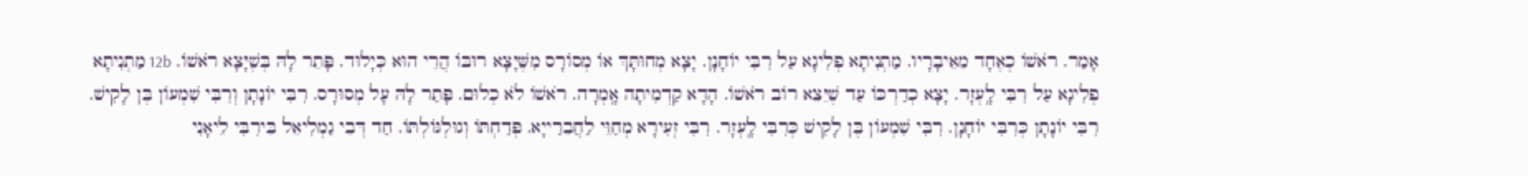אָמַר. רֹאשׁוֹ כְאֶחָד מֵאֵיבָרָיו. מַתְנִיתָא פְלִיגָא עַל רִבִּי יוֹחָנָן. יָצָא מְחוּתָּךְ אוֹ מְסוֹרָס מִשֶּׁיָּצָא רוּבּוֹ הֲרֵי הוּא כְּיָלוּד. פָּתֵר לָהּ בְּשֶׁיָּצָא רֹאשׁוֹ. 12b מַתְנִיתָא פְלִיגָא עַל רִבִּי לָֽעְזָר. יָצָא כְדַרְכּוֹ עַד שֶׁיֵּצֵא רוֹב רֹאשׁוֹ. הָדָא קַדְמִיתָה אָֽמְרָה. רֹאשׁוֹ לֹא כְלוּם. פָּתַר לָהּ עָל מְסוּרָס. רִבִּי יוֹנָתָן וְרִבִּי שִׁמְעוֹן בֶּן לָקִישׁ. רִבִּי יוֹנָתָן כְּרִבִּי יוֹחָנָן. רִבִּי שִׁמְעוֹן בֶּן לָקִישׁ כְּרִבִּי לָֽעְזָר. רִבִּי זְעִירָא מְחַוֵּי לַחֲבֵרַייָא. פְּדַחְתּוֹ וְגוּלְגּוֹלְתּוֹ. חַד דְּבֵי גַמְלִיאֵל בֵּירִבִּי לֵיאָנִי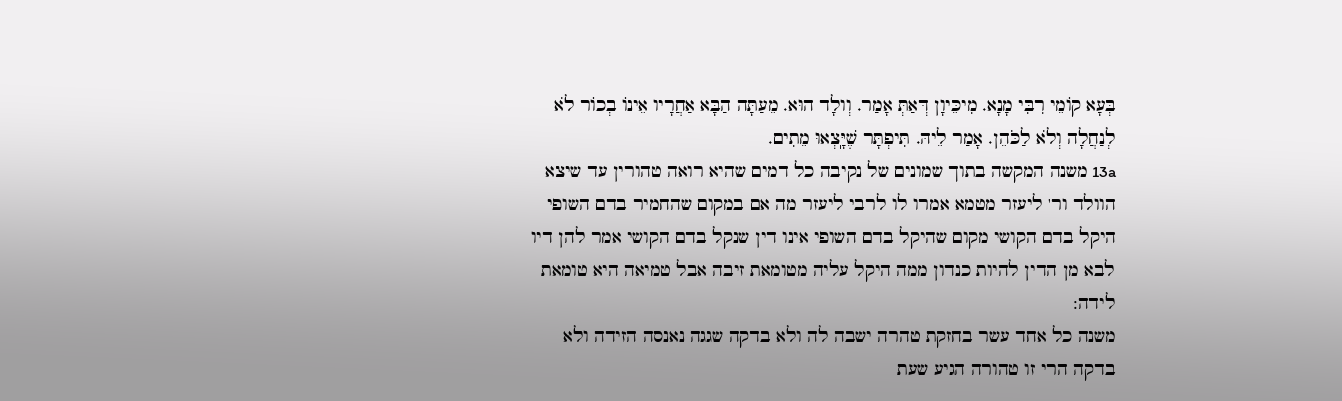בְּעָא קוֹמֵי רִבִּי מָנָא. מִיכֵּיוָן דְּאַתְּ אָמַר. וְולָד הוּא. מֵעַתָּה הַבָּא אַחֲרָיו אֵינוֹ בְכוֹר לֹא לְנַחֲלָה וְלֹא לַכֹּהֵן. אָמַר לֵיהּ. תִּיפְתָּר שֶׁיָּֽצְאוּ מֵתִים.
13a משנה המקשה בתוך שמונים של נקיבה כל דמים שהיא רואה טהורין עד שיצא הוולד ור' ליעזר מטמא אמרו לו לרבי ליעזר מה אם במקום שהחמיר בדם השופי היקל בדם הקושי מקום שהיקל בדם השופי אינו דין שנקל בדם הקושי אמר להן דיו לבא מן הדין להיות כנדון ממה היקל עליה מטומאת זיבה אבל טמיאה היא טומאת לידה:
משנה כל אחד עשר בחזקת טהרה ישבה לה ולא בדקה שגגה נאנסה הזידה ולא בדקה הרי זו טהורה הגיע שעת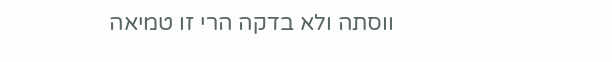ווסתה ולא בדקה הרי זו טמיאה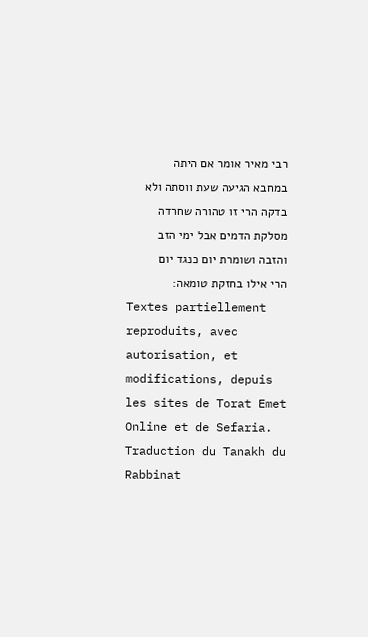רבי מאיר אומר אם היתה במחבא הגיעה שעת ווסתה ולא בדקה הרי זו טהורה שחרדה מסלקת הדמים אבל ימי הזב והזבה ושומרת יום כנגד יום הרי אילו בחזקת טומאה:
Textes partiellement reproduits, avec autorisation, et modifications, depuis les sites de Torat Emet Online et de Sefaria.
Traduction du Tanakh du Rabbinat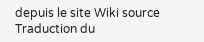depuis le site Wiki source
Traduction du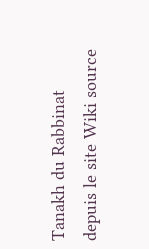Tanakh du Rabbinat depuis le site Wiki source